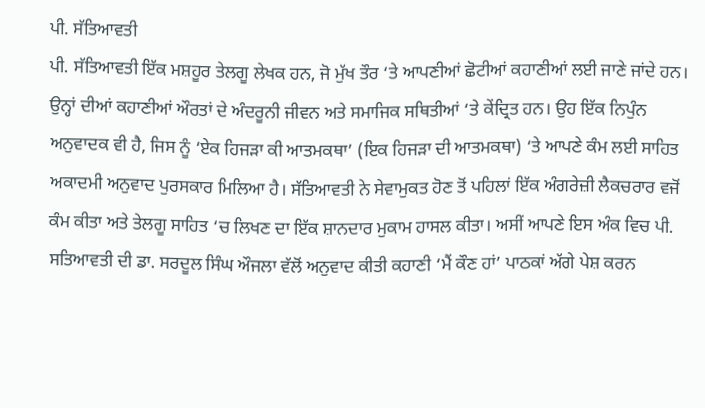ਪੀ. ਸੱਤਿਆਵਤੀ
ਪੀ. ਸੱਤਿਆਵਤੀ ਇੱਕ ਮਸ਼ਹੂਰ ਤੇਲਗੂ ਲੇਖਕ ਹਨ, ਜੋ ਮੁੱਖ ਤੌਰ ‘ਤੇ ਆਪਣੀਆਂ ਛੋਟੀਆਂ ਕਹਾਣੀਆਂ ਲਈ ਜਾਣੇ ਜਾਂਦੇ ਹਨ। ਉਨ੍ਹਾਂ ਦੀਆਂ ਕਹਾਣੀਆਂ ਔਰਤਾਂ ਦੇ ਅੰਦਰੂਨੀ ਜੀਵਨ ਅਤੇ ਸਮਾਜਿਕ ਸਥਿਤੀਆਂ ‘ਤੇ ਕੇਂਦ੍ਰਿਤ ਹਨ। ਉਹ ਇੱਕ ਨਿਪੁੰਨ ਅਨੁਵਾਦਕ ਵੀ ਹੈ, ਜਿਸ ਨੂੰ ‘ਏਕ ਹਿਜੜਾ ਕੀ ਆਤਮਕਥਾ’ (ਇਕ ਹਿਜੜਾ ਦੀ ਆਤਮਕਥਾ) ‘ਤੇ ਆਪਣੇ ਕੰਮ ਲਈ ਸਾਹਿਤ ਅਕਾਦਮੀ ਅਨੁਵਾਦ ਪੁਰਸਕਾਰ ਮਿਲਿਆ ਹੈ। ਸੱਤਿਆਵਤੀ ਨੇ ਸੇਵਾਮੁਕਤ ਹੋਣ ਤੋਂ ਪਹਿਲਾਂ ਇੱਕ ਅੰਗਰੇਜ਼ੀ ਲੈਕਚਰਾਰ ਵਜੋਂ ਕੰਮ ਕੀਤਾ ਅਤੇ ਤੇਲਗੂ ਸਾਹਿਤ ‘ਚ ਲਿਖਣ ਦਾ ਇੱਕ ਸ਼ਾਨਦਾਰ ਮੁਕਾਮ ਹਾਸਲ ਕੀਤਾ। ਅਸੀਂ ਆਪਣੇ ਇਸ ਅੰਕ ਵਿਚ ਪੀ. ਸਤਿਆਵਤੀ ਦੀ ਡਾ. ਸਰਦੂਲ ਸਿੰਘ ਔਜਲਾ ਵੱਲੋਂ ਅਨੁਵਾਦ ਕੀਤੀ ਕਹਾਣੀ ‘ਮੈਂ ਕੌਣ ਹਾਂ’ ਪਾਠਕਾਂ ਅੱਗੇ ਪੇਸ਼ ਕਰਨ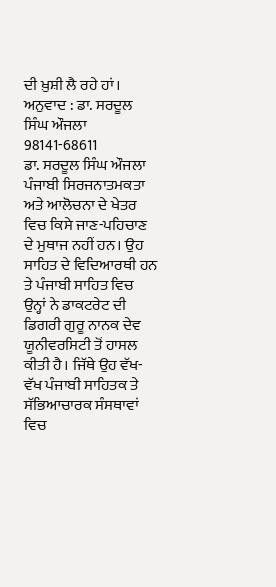ਦੀ ਖ਼ੁਸ਼ੀ ਲੈ ਰਹੇ ਹਾਂ।
ਅਨੁਵਾਦ : ਡਾ. ਸਰਦੂਲ ਸਿੰਘ ਔਜਲਾ
98141-68611
ਡਾ. ਸਰਦੂਲ ਸਿੰਘ ਔਜਲਾ ਪੰਜਾਬੀ ਸਿਰਜਨਾਤਮਕਤਾ ਅਤੇ ਆਲੋਚਨਾ ਦੇ ਖੇਤਰ ਵਿਚ ਕਿਸੇ ਜਾਣ-ਪਹਿਚਾਣ ਦੇ ਮੁਥਾਜ ਨਹੀਂ ਹਨ। ਉਹ ਸਾਹਿਤ ਦੇ ਵਿਦਿਆਰਥੀ ਹਨ ਤੇ ਪੰਜਾਬੀ ਸਾਹਿਤ ਵਿਚ ਉਨ੍ਹਾਂ ਨੇ ਡਾਕਟਰੇਟ ਦੀ ਡਿਗਰੀ ਗੁਰੂ ਨਾਨਕ ਦੇਵ ਯੂਨੀਵਰਸਿਟੀ ਤੋਂ ਹਾਸਲ ਕੀਤੀ ਹੈ। ਜਿੱਥੇ ਉਹ ਵੱਖ-ਵੱਖ ਪੰਜਾਬੀ ਸਾਹਿਤਕ ਤੇ ਸੱਭਿਆਚਾਰਕ ਸੰਸਥਾਵਾਂ ਵਿਚ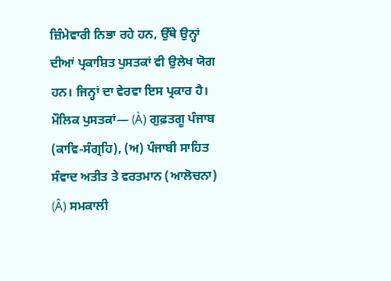ਜ਼ਿੰਮੇਵਾਰੀ ਨਿਭਾ ਰਹੇ ਹਨ, ਉੱਥੇ ਉਨ੍ਹਾਂ ਦੀਆਂ ਪ੍ਰਕਾਸ਼ਿਤ ਪੁਸਤਕਾਂ ਵੀ ਉਲੇਖ ਯੋਗ ਹਨ। ਜਿਨ੍ਹਾਂ ਦਾ ਵੇਰਵਾ ਇਸ ਪ੍ਰਕਾਰ ਹੈ।
ਮੌਲਿਕ ਪੁਸਤਕਾਂ— (À) ਗੁਫ਼ਤਗੂ ਪੰਜਾਬ (ਕਾਵਿ-ਸੰਗ੍ਰਹਿ), (ਅ) ਪੰਜਾਬੀ ਸਾਹਿਤ ਸੰਵਾਦ ਅਤੀਤ ਤੇ ਵਰਤਮਾਨ (ਆਲੋਚਨਾ) (Â) ਸਮਕਾਲੀ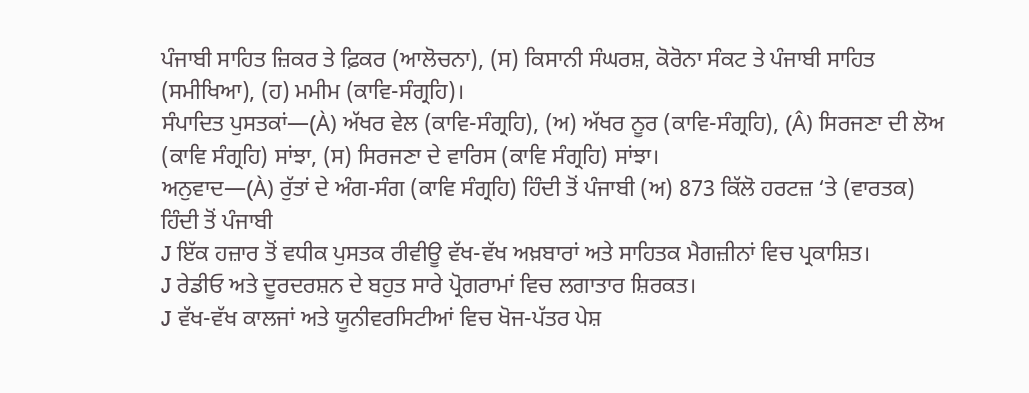ਪੰਜਾਬੀ ਸਾਹਿਤ ਜ਼ਿਕਰ ਤੇ ਫ਼ਿਕਰ (ਆਲੋਚਨਾ), (ਸ) ਕਿਸਾਨੀ ਸੰਘਰਸ਼, ਕੋਰੋਨਾ ਸੰਕਟ ਤੇ ਪੰਜਾਬੀ ਸਾਹਿਤ (ਸਮੀਖਿਆ), (ਹ) ਮਮੀਮ (ਕਾਵਿ-ਸੰਗ੍ਰਹਿ)।
ਸੰਪਾਦਿਤ ਪੁਸਤਕਾਂ—(À) ਅੱਖਰ ਵੇਲ (ਕਾਵਿ-ਸੰਗ੍ਰਹਿ), (ਅ) ਅੱਖਰ ਨੂਰ (ਕਾਵਿ-ਸੰਗ੍ਰਹਿ), (Â) ਸਿਰਜਣਾ ਦੀ ਲੋਅ (ਕਾਵਿ ਸੰਗ੍ਰਹਿ) ਸਾਂਝਾ, (ਸ) ਸਿਰਜਣਾ ਦੇ ਵਾਰਿਸ (ਕਾਵਿ ਸੰਗ੍ਰਹਿ) ਸਾਂਝਾ।
ਅਨੁਵਾਦ—(À) ਰੁੱਤਾਂ ਦੇ ਅੰਗ-ਸੰਗ (ਕਾਵਿ ਸੰਗ੍ਰਹਿ) ਹਿੰਦੀ ਤੋਂ ਪੰਜਾਬੀ (ਅ) 873 ਕਿੱਲੋ ਹਰਟਜ਼ ‘ਤੇ (ਵਾਰਤਕ) ਹਿੰਦੀ ਤੋਂ ਪੰਜਾਬੀ
J ਇੱਕ ਹਜ਼ਾਰ ਤੋਂ ਵਧੀਕ ਪੁਸਤਕ ਰੀਵੀਊ ਵੱਖ-ਵੱਖ ਅਖ਼ਬਾਰਾਂ ਅਤੇ ਸਾਹਿਤਕ ਮੈਗਜ਼ੀਨਾਂ ਵਿਚ ਪ੍ਰਕਾਸ਼ਿਤ।
J ਰੇਡੀਓ ਅਤੇ ਦੂਰਦਰਸ਼ਨ ਦੇ ਬਹੁਤ ਸਾਰੇ ਪ੍ਰੋਗਰਾਮਾਂ ਵਿਚ ਲਗਾਤਾਰ ਸ਼ਿਰਕਤ।
J ਵੱਖ-ਵੱਖ ਕਾਲਜਾਂ ਅਤੇ ਯੂਨੀਵਰਸਿਟੀਆਂ ਵਿਚ ਖੋਜ-ਪੱਤਰ ਪੇਸ਼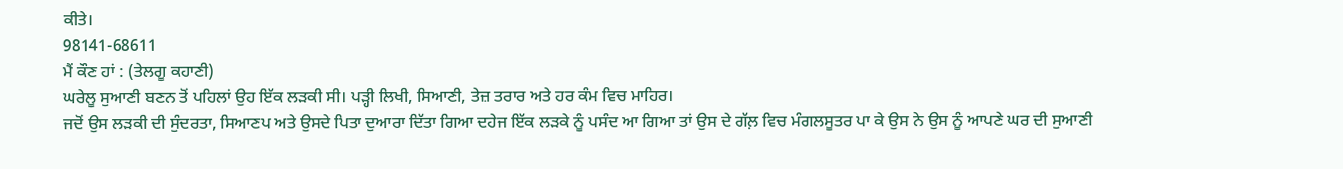ਕੀਤੇ।
98141-68611
ਮੈਂ ਕੌਣ ਹਾਂ : (ਤੇਲਗੂ ਕਹਾਣੀ)
ਘਰੇਲੂ ਸੁਆਣੀ ਬਣਨ ਤੋਂ ਪਹਿਲਾਂ ਉਹ ਇੱਕ ਲੜਕੀ ਸੀ। ਪੜ੍ਹੀ ਲਿਖੀ, ਸਿਆਣੀ, ਤੇਜ਼ ਤਰਾਰ ਅਤੇ ਹਰ ਕੰਮ ਵਿਚ ਮਾਹਿਰ।
ਜਦੋਂ ਉਸ ਲੜਕੀ ਦੀ ਸੁੰਦਰਤਾ, ਸਿਆਣਪ ਅਤੇ ਉਸਦੇ ਪਿਤਾ ਦੁਆਰਾ ਦਿੱਤਾ ਗਿਆ ਦਹੇਜ ਇੱਕ ਲੜਕੇ ਨੂੰ ਪਸੰਦ ਆ ਗਿਆ ਤਾਂ ਉਸ ਦੇ ਗੱਲ਼ ਵਿਚ ਮੰਗਲਸੂਤਰ ਪਾ ਕੇ ਉਸ ਨੇ ਉਸ ਨੂੰ ਆਪਣੇ ਘਰ ਦੀ ਸੁਆਣੀ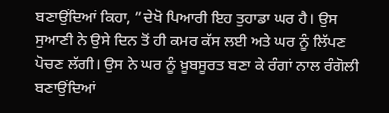ਬਣਾਉਂਦਿਆਂ ਕਿਹਾ, ”ਦੇਖੋ ਪਿਆਰੀ ਇਹ ਤੁਹਾਡਾ ਘਰ ਹੈ। ਉਸ ਸੁਆਣੀ ਨੇ ਉਸੇ ਦਿਨ ਤੋਂ ਹੀ ਕਮਰ ਕੱਸ ਲਈ ਅਤੇ ਘਰ ਨੂੰ ਲਿੱਪਣ ਪੋਚਣ ਲੱਗੀ। ਉਸ ਨੇ ਘਰ ਨੂੰ ਖ਼ੂਬਸੂਰਤ ਬਣਾ ਕੇ ਰੰਗਾਂ ਨਾਲ ਰੰਗੋਲੀ ਬਣਾਉਂਦਿਆਂ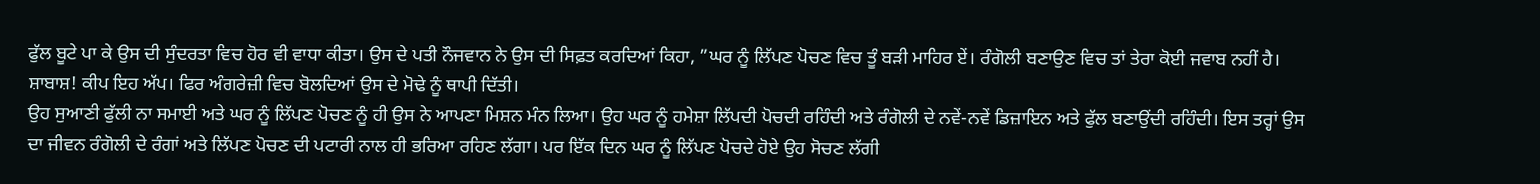ਫੁੱਲ ਬੂਟੇ ਪਾ ਕੇ ਉਸ ਦੀ ਸੁੰਦਰਤਾ ਵਿਚ ਹੋਰ ਵੀ ਵਾਧਾ ਕੀਤਾ। ਉਸ ਦੇ ਪਤੀ ਨੌਜਵਾਨ ਨੇ ਉਸ ਦੀ ਸਿਫ਼ਤ ਕਰਦਿਆਂ ਕਿਹਾ, ”ਘਰ ਨੂੰ ਲਿੱਪਣ ਪੋਚਣ ਵਿਚ ਤੂੰ ਬੜੀ ਮਾਹਿਰ ਏਂ। ਰੰਗੋਲੀ ਬਣਾਉਣ ਵਿਚ ਤਾਂ ਤੇਰਾ ਕੋਈ ਜਵਾਬ ਨਹੀਂ ਹੈ। ਸ਼ਾਬਾਸ਼! ਕੀਪ ਇਹ ਅੱਪ। ਫਿਰ ਅੰਗਰੇਜ਼ੀ ਵਿਚ ਬੋਲਦਿਆਂ ਉਸ ਦੇ ਮੋਢੇ ਨੂੰ ਥਾਪੀ ਦਿੱਤੀ।
ਉਹ ਸੁਆਣੀ ਫੁੱਲੀ ਨਾ ਸਮਾਈ ਅਤੇ ਘਰ ਨੂੰ ਲਿੱਪਣ ਪੋਚਣ ਨੂੰ ਹੀ ਉਸ ਨੇ ਆਪਣਾ ਮਿਸ਼ਨ ਮੰਨ ਲਿਆ। ਉਹ ਘਰ ਨੂੰ ਹਮੇਸ਼ਾ ਲਿੱਪਦੀ ਪੋਚਦੀ ਰਹਿੰਦੀ ਅਤੇ ਰੰਗੋਲੀ ਦੇ ਨਵੇਂ-ਨਵੇਂ ਡਿਜ਼ਾਇਨ ਅਤੇ ਫੁੱਲ ਬਣਾਉਂਦੀ ਰਹਿੰਦੀ। ਇਸ ਤਰ੍ਹਾਂ ਉਸ ਦਾ ਜੀਵਨ ਰੰਗੋਲੀ ਦੇ ਰੰਗਾਂ ਅਤੇ ਲਿੱਪਣ ਪੋਚਣ ਦੀ ਪਟਾਰੀ ਨਾਲ ਹੀ ਭਰਿਆ ਰਹਿਣ ਲੱਗਾ। ਪਰ ਇੱਕ ਦਿਨ ਘਰ ਨੂੰ ਲਿੱਪਣ ਪੋਚਦੇ ਹੋਏ ਉਹ ਸੋਚਣ ਲੱਗੀ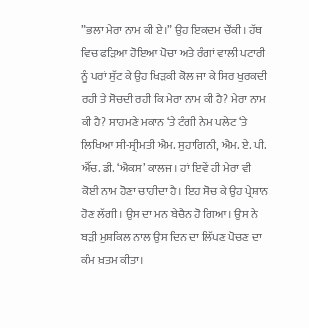”ਭਲਾ ਮੇਰਾ ਨਾਮ ਕੀ ਏ।” ਉਹ ਇਕਦਮ ਚੌਂਕੀ। ਹੱਥ ਵਿਚ ਫੜਿਆ ਹੋਇਆ ਪੋਚਾ ਅਤੇ ਰੰਗਾਂ ਵਾਲੀ ਪਟਾਰੀ ਨੂੰ ਪਰਾਂ ਸੁੱਟ ਕੇ ਉਹ ਖਿੜਕੀ ਕੋਲ ਜਾ ਕੇ ਸਿਰ ਖੁਰਕਦੀ ਰਹੀ ਤੇ ਸੋਚਦੀ ਰਹੀ ਕਿ ਮੇਰਾ ਨਾਮ ਕੀ ਹੈ? ਮੇਰਾ ਨਾਮ ਕੀ ਹੈ? ਸਾਹਮਣੇ ਮਕਾਨ ‘ਤੇ ਟੰਗੀ ਨੇਮ ਪਲੇਟ ‘ਤੇ ਲਿਖਿਆ ਸੀ-ਸ੍ਰੀਮਤੀ ਐਮ. ਸੁਹਾਗਿਨੀ, ਐਮ. ਏ. ਪੀ. ਐੱਚ. ਡੀ. ‘ਐਕਸ’ ਕਾਲਜ। ਹਾਂ ਇਵੇਂ ਹੀ ਮੇਰਾ ਵੀ ਕੋਈ ਨਾਮ ਹੋਣਾ ਚਾਹੀਦਾ ਹੈ। ਇਹ ਸੋਚ ਕੇ ਉਹ ਪ੍ਰੇਸ਼ਾਨ ਹੋਣ ਲੱਗੀ। ਉਸ ਦਾ ਮਨ ਬੇਚੈਨ ਹੋ ਗਿਆ। ਉਸ ਨੇ ਬੜੀ ਮੁਸ਼ਕਿਲ ਨਾਲ ਉਸ ਦਿਨ ਦਾ ਲਿੱਪਣ ਪੋਚਣ ਦਾ ਕੰਮ ਖ਼ਤਮ ਕੀਤਾ।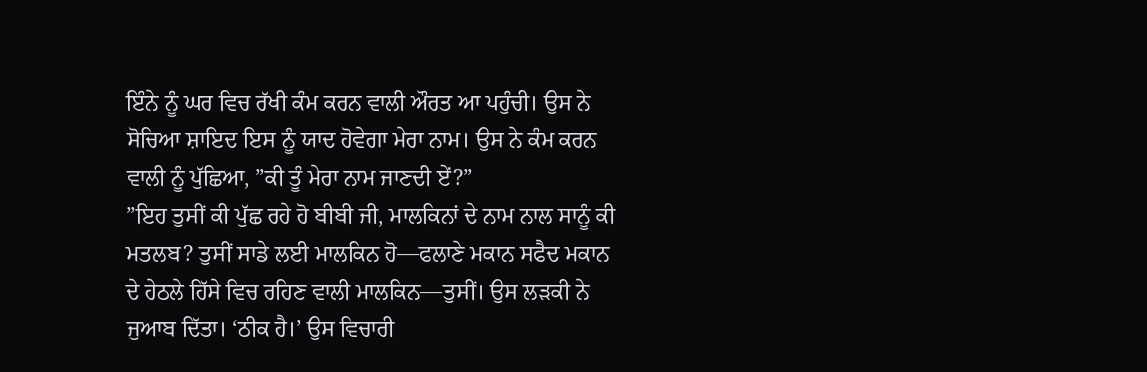ਇੰਨੇ ਨੂੰ ਘਰ ਵਿਚ ਰੱਖੀ ਕੰਮ ਕਰਨ ਵਾਲੀ ਔਰਤ ਆ ਪਹੁੰਚੀ। ਉਸ ਨੇ ਸੋਚਿਆ ਸ਼ਾਇਦ ਇਸ ਨੂੰ ਯਾਦ ਹੋਵੇਗਾ ਮੇਰਾ ਨਾਮ। ਉਸ ਨੇ ਕੰਮ ਕਰਨ ਵਾਲੀ ਨੂੰ ਪੁੱਛਿਆ, ”ਕੀ ਤੂੰ ਮੇਰਾ ਨਾਮ ਜਾਣਦੀ ਏਂ?”
”ਇਹ ਤੁਸੀਂ ਕੀ ਪੁੱਛ ਰਹੇ ਹੋ ਬੀਬੀ ਜੀ, ਮਾਲਕਿਨਾਂ ਦੇ ਨਾਮ ਨਾਲ ਸਾਨੂੰ ਕੀ ਮਤਲਬ? ਤੁਸੀਂ ਸਾਡੇ ਲਈ ਮਾਲਕਿਨ ਹੋ—ਫਲਾਣੇ ਮਕਾਨ ਸਫੈਦ ਮਕਾਨ ਦੇ ਹੇਠਲੇ ਹਿੱਸੇ ਵਿਚ ਰਹਿਣ ਵਾਲੀ ਮਾਲਕਿਨ—ਤੁਸੀਂ। ਉਸ ਲੜਕੀ ਨੇ ਜੁਆਬ ਦਿੱਤਾ। ‘ਠੀਕ ਹੈ।’ ਉਸ ਵਿਚਾਰੀ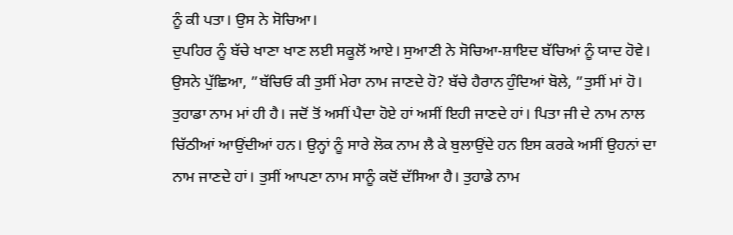ਨੂੰ ਕੀ ਪਤਾ। ਉਸ ਨੇ ਸੋਚਿਆ।
ਦੁਪਹਿਰ ਨੂੰ ਬੱਚੇ ਖਾਣਾ ਖਾਣ ਲਈ ਸਕੂਲੋਂ ਆਏ। ਸੁਆਣੀ ਨੇ ਸੋਚਿਆ-ਸ਼ਾਇਦ ਬੱਚਿਆਂ ਨੂੰ ਯਾਦ ਹੋਵੇ। ਉਸਨੇ ਪੁੱਛਿਆ, ”ਬੱਚਿਓ ਕੀ ਤੁਸੀਂ ਮੇਰਾ ਨਾਮ ਜਾਣਦੇ ਹੋ? ਬੱਚੇ ਹੈਰਾਨ ਹੁੰਦਿਆਂ ਬੋਲੇ, ”ਤੁਸੀਂ ਮਾਂ ਹੋ। ਤੁਹਾਡਾ ਨਾਮ ਮਾਂ ਹੀ ਹੈ। ਜਦੋਂ ਤੋਂ ਅਸੀਂ ਪੈਦਾ ਹੋਏ ਹਾਂ ਅਸੀਂ ਇਹੀ ਜਾਣਦੇ ਹਾਂ। ਪਿਤਾ ਜੀ ਦੇ ਨਾਮ ਨਾਲ ਚਿੱਠੀਆਂ ਆਉਂਦੀਆਂ ਹਨ। ਉਨ੍ਹਾਂ ਨੂੰ ਸਾਰੇ ਲੋਕ ਨਾਮ ਲੈ ਕੇ ਬੁਲਾਉਂਦੇ ਹਨ ਇਸ ਕਰਕੇ ਅਸੀਂ ਉਹਨਾਂ ਦਾ ਨਾਮ ਜਾਣਦੇ ਹਾਂ। ਤੁਸੀਂ ਆਪਣਾ ਨਾਮ ਸਾਨੂੰ ਕਦੋਂ ਦੱਸਿਆ ਹੈ। ਤੁਹਾਡੇ ਨਾਮ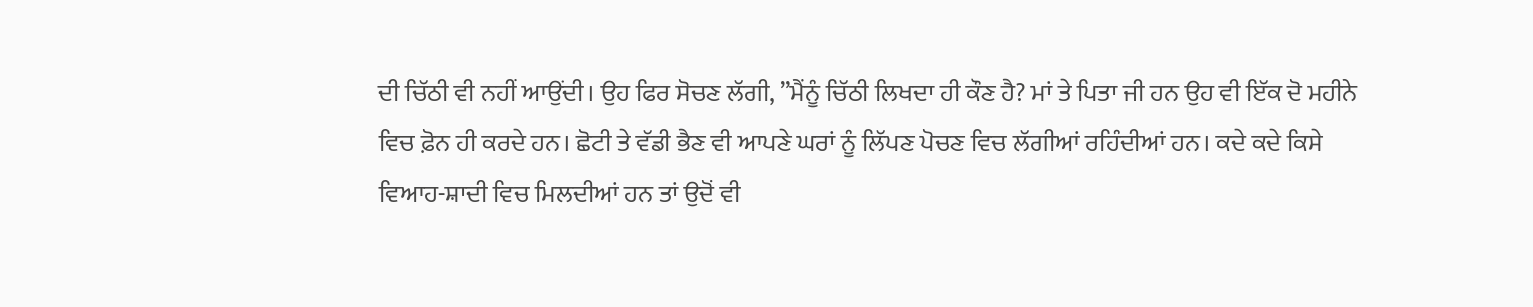ਦੀ ਚਿੱਠੀ ਵੀ ਨਹੀਂ ਆਉਂਦੀ। ਉਹ ਫਿਰ ਸੋਚਣ ਲੱਗੀ, ”ਮੈਂਨੂੰ ਚਿੱਠੀ ਲਿਖਦਾ ਹੀ ਕੌਣ ਹੈ? ਮਾਂ ਤੇ ਪਿਤਾ ਜੀ ਹਨ ਉਹ ਵੀ ਇੱਕ ਦੋ ਮਹੀਨੇ ਵਿਚ ਫ਼ੋਨ ਹੀ ਕਰਦੇ ਹਨ। ਛੋਟੀ ਤੇ ਵੱਡੀ ਭੈਣ ਵੀ ਆਪਣੇ ਘਰਾਂ ਨੂੰ ਲਿੱਪਣ ਪੋਚਣ ਵਿਚ ਲੱਗੀਆਂ ਰਹਿੰਦੀਆਂ ਹਨ। ਕਦੇ ਕਦੇ ਕਿਸੇ ਵਿਆਹ-ਸ਼ਾਦੀ ਵਿਚ ਮਿਲਦੀਆਂ ਹਨ ਤਾਂ ਉਦੋਂ ਵੀ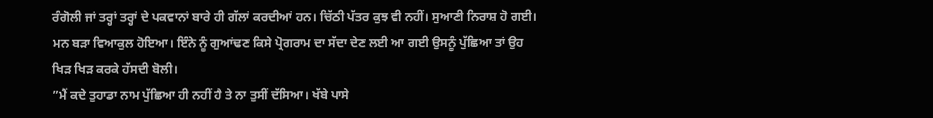ਰੰਗੋਲੀ ਜਾਂ ਤਰ੍ਹਾਂ ਤਰ੍ਹਾਂ ਦੇ ਪਕਵਾਨਾਂ ਬਾਰੇ ਹੀ ਗੱਲਾਂ ਕਰਦੀਆਂ ਹਨ। ਚਿੱਠੀ ਪੱਤਰ ਕੁਝ ਵੀ ਨਹੀਂ। ਸੁਆਣੀ ਨਿਰਾਸ਼ ਹੋ ਗਈ। ਮਨ ਬੜਾ ਵਿਆਕੁਲ ਹੋਇਆ। ਇੰਨੇ ਨੂੰ ਗੁਆਂਢਣ ਕਿਸੇ ਪ੍ਰੋਗਰਾਮ ਦਾ ਸੱਦਾ ਦੇਣ ਲਈ ਆ ਗਈ ਉਸਨੂੰ ਪੁੱਛਿਆ ਤਾਂ ਉਹ ਖਿੜ ਖਿੜ ਕਰਕੇ ਹੱਸਦੀ ਬੋਲੀ।
”ਮੈਂ ਕਦੇ ਤੁਹਾਡਾ ਨਾਮ ਪੁੱਛਿਆ ਹੀ ਨਹੀਂ ਹੈ ਤੇ ਨਾ ਤੁਸੀਂ ਦੱਸਿਆ। ਖੱਬੇ ਪਾਸੇ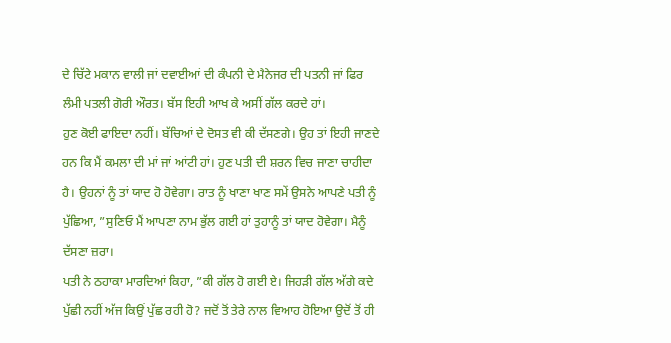ਦੇ ਚਿੱਟੇ ਮਕਾਨ ਵਾਲੀ ਜਾਂ ਦਵਾਈਆਂ ਦੀ ਕੰਪਨੀ ਦੇ ਮੈਨੇਜਰ ਦੀ ਪਤਨੀ ਜਾਂ ਫਿਰ ਲੰਮੀ ਪਤਲੀ ਗੋਰੀ ਔਰਤ। ਬੱਸ ਇਹੀ ਆਖ ਕੇ ਅਸੀਂ ਗੱਲ ਕਰਦੇ ਹਾਂ।
ਹੁਣ ਕੋਈ ਫਾਇਦਾ ਨਹੀਂ। ਬੱਚਿਆਂ ਦੇ ਦੋਸਤ ਵੀ ਕੀ ਦੱਸਣਗੇ। ਉਹ ਤਾਂ ਇਹੀ ਜਾਣਦੇ ਹਨ ਕਿ ਮੈਂ ਕਮਲਾ ਦੀ ਮਾਂ ਜਾਂ ਆਂਟੀ ਹਾਂ। ਹੁਣ ਪਤੀ ਦੀ ਸ਼ਰਨ ਵਿਚ ਜਾਣਾ ਚਾਹੀਦਾ ਹੈ। ਉਹਨਾਂ ਨੂੰ ਤਾਂ ਯਾਦ ਹੋ ਹੋਵੇਗਾ। ਰਾਤ ਨੂੰ ਖਾਣਾ ਖਾਣ ਸਮੇਂ ਉਸਨੇ ਆਪਣੇ ਪਤੀ ਨੂੰ ਪੁੱਛਿਆ, ”ਸੁਣਿਓ ਮੈਂ ਆਪਣਾ ਨਾਮ ਭੁੱਲ ਗਈ ਹਾਂ ਤੁਹਾਨੂੰ ਤਾਂ ਯਾਦ ਹੋਵੇਗਾ। ਮੈਨੂੰ ਦੱਸਣਾ ਜ਼ਰਾ।
ਪਤੀ ਨੇ ਠਹਾਕਾ ਮਾਰਦਿਆਂ ਕਿਹਾ, ”ਕੀ ਗੱਲ ਹੋ ਗਈ ਏ। ਜਿਹੜੀ ਗੱਲ ਅੱਗੇ ਕਦੇ ਪੁੱਛੀ ਨਹੀਂ ਅੱਜ ਕਿਉਂ ਪੁੱਛ ਰਹੀ ਹੋ? ਜਦੋਂ ਤੋਂ ਤੇਰੇ ਨਾਲ ਵਿਆਹ ਹੋਇਆ ਉਦੋਂ ਤੋਂ ਹੀ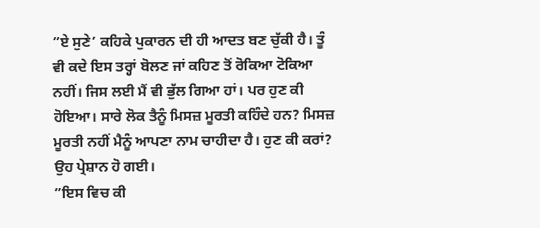”ਏ ਸੁਣੇ’ ਕਹਿਕੇ ਪੁਕਾਰਨ ਦੀ ਹੀ ਆਦਤ ਬਣ ਚੁੱਕੀ ਹੈ। ਤੂੰ ਵੀ ਕਦੇ ਇਸ ਤਰ੍ਹਾਂ ਬੋਲਣ ਜਾਂ ਕਹਿਣ ਤੋਂ ਰੋਕਿਆ ਟੋਕਿਆ ਨਹੀਂ। ਜਿਸ ਲਈ ਮੈਂ ਵੀ ਭੁੱਲ ਗਿਆ ਹਾਂ। ਪਰ ਹੁਣ ਕੀ ਹੋਇਆ। ਸਾਰੇ ਲੋਕ ਤੈਨੂੰ ਮਿਸਜ਼ ਮੂਰਤੀ ਕਹਿੰਦੇ ਹਨ? ਮਿਸਜ਼ ਮੂਰਤੀ ਨਹੀਂ ਮੈਨੂੰ ਆਪਣਾ ਨਾਮ ਚਾਹੀਦਾ ਹੈ। ਹੁਣ ਕੀ ਕਰਾਂ? ਉਹ ਪ੍ਰੇਸ਼ਾਨ ਹੋ ਗਈ।
”ਇਸ ਵਿਚ ਕੀ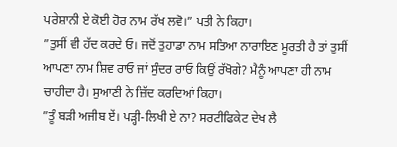ਪਰੇਸ਼ਾਨੀ ਏ ਕੋਈ ਹੋਰ ਨਾਮ ਰੱਖ ਲਵੋ।” ਪਤੀ ਨੇ ਕਿਹਾ।
”ਤੁਸੀਂ ਵੀ ਹੱਦ ਕਰਦੇ ਓ। ਜਦੋਂ ਤੁਹਾਡਾ ਨਾਮ ਸਤਿਆ ਨਾਰਾਇਣ ਮੂਰਤੀ ਹੈ ਤਾਂ ਤੁਸੀਂ ਆਪਣਾ ਨਾਮ ਸ਼ਿਵ ਰਾਓ ਜਾਂ ਸੁੰਦਰ ਰਾਓ ਕਿਉਂ ਰੱਖੋਗੇ? ਮੈਨੂੰ ਆਪਣਾ ਹੀ ਨਾਮ ਚਾਹੀਦਾ ਹੈ। ਸੁਆਣੀ ਨੇ ਜ਼ਿੱਦ ਕਰਦਿਆਂ ਕਿਹਾ।
”ਤੂੰ ਬੜੀ ਅਜੀਬ ਏਂ। ਪੜ੍ਹੀ-ਲਿਖੀ ਏ ਨਾ? ਸਰਟੀਫਿਕੇਟ ਦੇਖ ਲੈ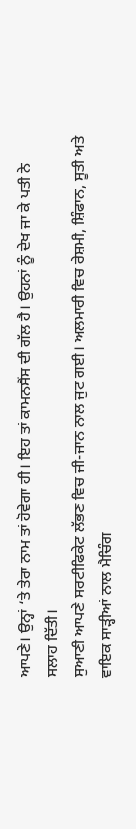ਆਪਣੇ। ਉਨ੍ਹਾਂ ‘ਤੇ ਤੇਰਾ ਨਾਮ ਤਾਂ ਹੋਵੇਗਾ ਹੀ। ਇਹ ਤਾਂ ਕਾਮਨਸੈਂਸ ਦੀ ਗੱਲ ਹੈ। ਉਹਨਾਂ ਨੂੰ ਦੇਖ ਜਾ ਕੇ ਪਤੀ ਨੇ ਸਲਾਹ ਦਿੱਤੀ।
ਸੁਆਣੀ ਆਪਣੇ ਸਰਟੀਫਿਕੇਟ ਲੱਭਣ ਵਿਚ ਜੀ-ਜਾਨ ਨਾਲ ਜੁਟ ਗਈ। ਅਲਮਾਰੀ ਵਿਚ ਰੇਸ਼ਮੀ, ਸ਼ਿੰਫਾਨ, ਸੂਤੀ ਅਤੇ ਵਾਇਕ ਸਾੜ੍ਹੀਆਂ ਨਾਲ ਮੈਚਿੰਗ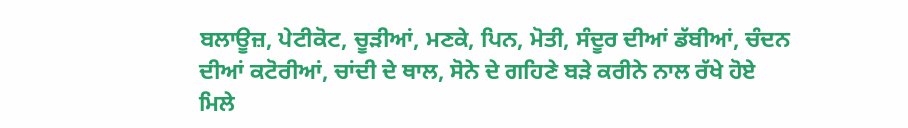ਬਲਾਊਜ਼, ਪੇਟੀਕੋਟ, ਚੂੜੀਆਂ, ਮਣਕੇ, ਪਿਨ, ਮੋਤੀ, ਸੰਦੂਰ ਦੀਆਂ ਡੱਬੀਆਂ, ਚੰਦਨ ਦੀਆਂ ਕਟੋਰੀਆਂ, ਚਾਂਦੀ ਦੇ ਥਾਲ, ਸੋਨੇ ਦੇ ਗਹਿਣੇ ਬੜੇ ਕਰੀਨੇ ਨਾਲ ਰੱਖੇ ਹੋਏ ਮਿਲੇ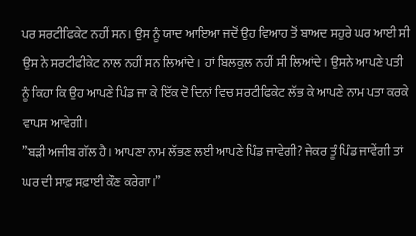ਪਰ ਸਰਟੀਫਿਕੇਟ ਨਹੀਂ ਸਨ। ਉਸ ਨੂੰ ਯਾਦ ਆਇਆ ਜਦੋਂ ਉਹ ਵਿਆਹ ਤੋਂ ਬਾਅਦ ਸਹੁਰੇ ਘਰ ਆਈ ਸੀ ਉਸ ਨੇ ਸਰਟੀਫੀਕੇਟ ਨਾਲ ਨਹੀਂ ਸਨ ਲਿਆਂਦੇ। ਹਾਂ ਬਿਲਕੁਲ ਨਹੀਂ ਸੀ ਲਿਆਂਦੇ। ਉਸਨੇ ਆਪਣੇ ਪਤੀ ਨੂੰ ਕਿਹਾ ਕਿ ਉਹ ਆਪਣੇ ਪਿੰਡ ਜਾ ਕੇ ਇੱਕ ਦੋ ਦਿਨਾਂ ਵਿਚ ਸਰਟੀਫਿਕੇਟ ਲੱਭ ਕੇ ਆਪਣੇ ਨਾਮ ਪਤਾ ਕਰਕੇ ਵਾਪਸ ਆਵੇਗੀ।
”ਬੜੀ ਅਜੀਬ ਗੱਲ ਹੈ। ਆਪਣਾ ਨਾਮ ਲੱਭਣ ਲਈ ਆਪਣੇ ਪਿੰਡ ਜਾਵੇਗੀ? ਜੇਕਰ ਤੂੰ ਪਿੰਡ ਜਾਵੇਂਗੀ ਤਾਂ ਘਰ ਦੀ ਸਾਫ਼ ਸਫ਼ਾਈ ਕੌਣ ਕਰੇਗਾ।”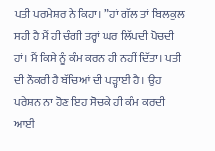ਪਤੀ ਪਰਮੇਸ਼ਰ ਨੇ ਕਿਹਾ। ”ਹਾਂ ਗੱਲ ਤਾਂ ਬਿਲਕੁਲ ਸਹੀ ਹੈ ਮੈਂ ਹੀ ਚੰਗੀ ਤਰ੍ਹਾਂ ਘਰ ਲਿੱਪਦੀ ਪੋਚਦੀ ਹਾਂ। ਮੈਂ ਕਿਸੇ ਨੂੰ ਕੰਮ ਕਰਨ ਹੀ ਨਹੀਂ ਦਿੱਤਾ। ਪਤੀ ਦੀ ਨੌਕਰੀ ਹੈ ਬੱਚਿਆਂ ਦੀ ਪੜ੍ਹਾਈ ਹੈ। ਉਹ ਪਰੇਸ਼ਨ ਨਾ ਹੋਣ ਇਹ ਸੋਚਕੇ ਹੀ ਕੰਮ ਕਰਦੀ ਆਈ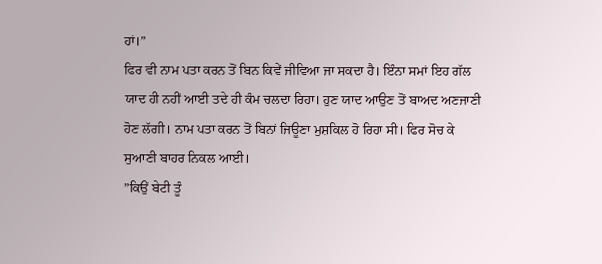ਹਾਂ।”
ਫਿਰ ਵੀ ਨਾਮ ਪਤਾ ਕਰਨ ਤੋਂ ਬਿਨ ਕਿਵੇਂ ਜੀਵਿਆ ਜਾ ਸਕਦਾ ਹੈ। ਇੰਨਾ ਸਮਾਂ ਇਹ ਗੱਲ ਯਾਦ ਹੀ ਨਹੀਂ ਆਈ ਤਦੇ ਹੀ ਕੰਮ ਚਲਦਾ ਰਿਹਾ। ਹੁਣ ਯਾਦ ਆਉਣ ਤੋਂ ਬਾਅਦ ਅਣਜਾਣੀ ਹੋਣ ਲੱਗੀ। ਨਾਮ ਪਤਾ ਕਰਨ ਤੋਂ ਬਿਨਾਂ ਜਿਊਣਾ ਮੁਸ਼ਕਿਲ ਹੋ ਰਿਹਾ ਸੀ। ਫਿਰ ਸੋਚ ਕੇ ਸੁਆਣੀ ਬਾਹਰ ਨਿਕਲ ਆਈ।
”ਕਿਉਂ ਬੇਟੀ ਤੂੰ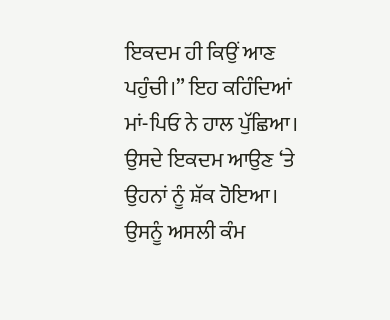ਇਕਦਮ ਹੀ ਕਿਉਂ ਆਣ ਪਹੁੰਚੀ।” ਇਹ ਕਹਿੰਦਿਆਂ ਮਾਂ-ਪਿਓ ਨੇ ਹਾਲ ਪੁੱਛਿਆ। ਉਸਦੇ ਇਕਦਮ ਆਉਣ ‘ਤੇ ਉਹਨਾਂ ਨੂੰ ਸ਼ੱਕ ਹੋਇਆ। ਉਸਨੂੰ ਅਸਲੀ ਕੰਮ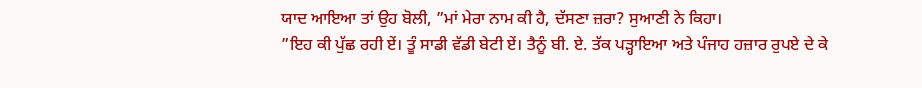ਯਾਦ ਆਇਆ ਤਾਂ ਉਹ ਬੋਲੀ, ”ਮਾਂ ਮੇਰਾ ਨਾਮ ਕੀ ਹੈ, ਦੱਸਣਾ ਜ਼ਰਾ? ਸੁਆਣੀ ਨੇ ਕਿਹਾ।
”ਇਹ ਕੀ ਪੁੱਛ ਰਹੀ ਏਂ। ਤੂੰ ਸਾਡੀ ਵੱਡੀ ਬੇਟੀ ਏਂ। ਤੈਨੂੰ ਬੀ. ਏ. ਤੱਕ ਪੜ੍ਹਾਇਆ ਅਤੇ ਪੰਜਾਹ ਹਜ਼ਾਰ ਰੁਪਏ ਦੇ ਕੇ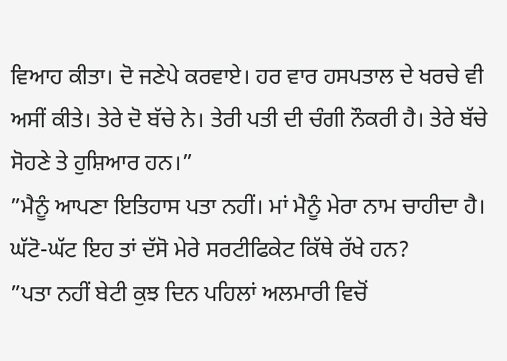ਵਿਆਹ ਕੀਤਾ। ਦੋ ਜਣੇਪੇ ਕਰਵਾਏ। ਹਰ ਵਾਰ ਹਸਪਤਾਲ ਦੇ ਖਰਚੇ ਵੀ ਅਸੀਂ ਕੀਤੇ। ਤੇਰੇ ਦੋ ਬੱਚੇ ਨੇ। ਤੇਰੀ ਪਤੀ ਦੀ ਚੰਗੀ ਨੌਕਰੀ ਹੈ। ਤੇਰੇ ਬੱਚੇ ਸੋਹਣੇ ਤੇ ਹੁਸ਼ਿਆਰ ਹਨ।”
”ਮੈਨੂੰ ਆਪਣਾ ਇਤਿਹਾਸ ਪਤਾ ਨਹੀਂ। ਮਾਂ ਮੈਨੂੰ ਮੇਰਾ ਨਾਮ ਚਾਹੀਦਾ ਹੈ। ਘੱਟੋ-ਘੱਟ ਇਹ ਤਾਂ ਦੱਸੋ ਮੇਰੇ ਸਰਟੀਫਿਕੇਟ ਕਿੱਥੇ ਰੱਖੇ ਹਨ?
”ਪਤਾ ਨਹੀਂ ਬੇਟੀ ਕੁਝ ਦਿਨ ਪਹਿਲਾਂ ਅਲਮਾਰੀ ਵਿਚੋਂ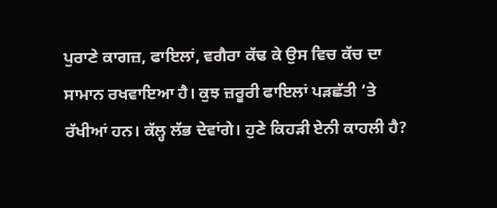ਪੁਰਾਣੇ ਕਾਗਜ਼, ਫਾਇਲਾਂ, ਵਗੈਰਾ ਕੱਢ ਕੇ ਉਸ ਵਿਚ ਕੱਚ ਦਾ ਸਾਮਾਨ ਰਖਵਾਇਆ ਹੈ। ਕੁਝ ਜ਼ਰੂਰੀ ਫਾਇਲਾਂ ਪੜਛੱਤੀ ‘ਤੇ ਰੱਖੀਆਂ ਹਨ। ਕੱਲ੍ਹ ਲੱਭ ਦੇਵਾਂਗੇ। ਹੁਣੇ ਕਿਹੜੀ ਏਨੀ ਕਾਹਲੀ ਹੈ?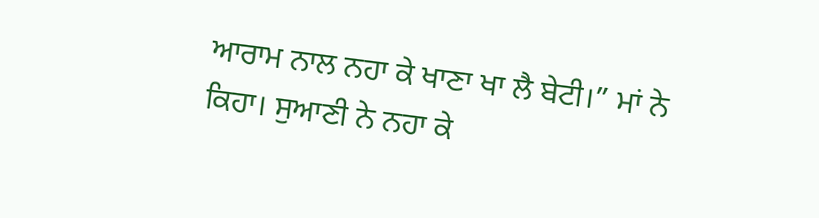ਆਰਾਮ ਨਾਲ ਨਹਾ ਕੇ ਖਾਣਾ ਖਾ ਲੈ ਬੇਟੀ।” ਮਾਂ ਨੇ ਕਿਹਾ। ਸੁਆਣੀ ਨੇ ਨਹਾ ਕੇ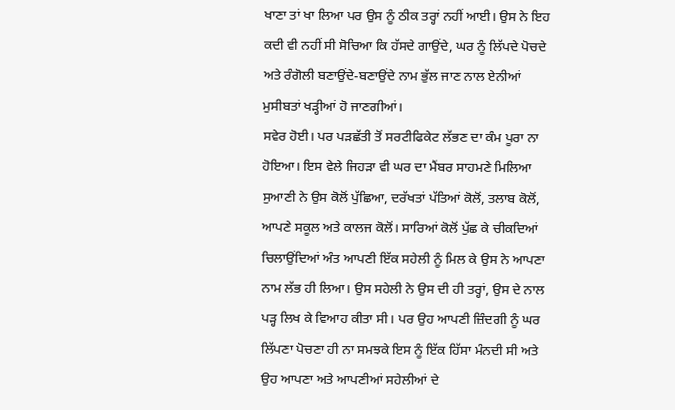ਖਾਣਾ ਤਾਂ ਖਾ ਲਿਆ ਪਰ ਉਸ ਨੂੰ ਠੀਕ ਤਰ੍ਹਾਂ ਨਹੀਂ ਆਈ। ਉਸ ਨੇ ਇਹ ਕਦੀ ਵੀ ਨਹੀਂ ਸੀ ਸੋਚਿਆ ਕਿ ਹੱਸਦੇ ਗਾਉਂਦੇ, ਘਰ ਨੂੰ ਲਿੱਪਦੇ ਪੋਚਦੇ ਅਤੇ ਰੰਗੋਲੀ ਬਣਾਉਂਦੇ-ਬਣਾਉਂਦੇ ਨਾਮ ਭੁੱਲ ਜਾਣ ਨਾਲ ਏਨੀਆਂ ਮੁਸੀਬਤਾਂ ਖੜ੍ਹੀਆਂ ਹੋ ਜਾਣਗੀਆਂ।
ਸਵੇਰ ਹੋਈ। ਪਰ ਪੜਛੱਤੀ ਤੋਂ ਸਰਟੀਫਿਕੇਟ ਲੱਭਣ ਦਾ ਕੰਮ ਪੂਰਾ ਨਾ ਹੋਇਆ। ਇਸ ਵੇਲੇ ਜਿਹੜਾ ਵੀ ਘਰ ਦਾ ਮੈਂਬਰ ਸਾਹਮਣੇ ਮਿਲਿਆ ਸੁਆਣੀ ਨੇ ਉਸ ਕੋਲੋਂ ਪੁੱਛਿਆ, ਦਰੱਖਤਾਂ ਪੱਤਿਆਂ ਕੋਲੋਂ, ਤਲਾਬ ਕੋਲੋਂ, ਆਪਣੇ ਸਕੂਲ ਅਤੇ ਕਾਲਜ ਕੋਲੋਂ। ਸਾਰਿਆਂ ਕੋਲੋਂ ਪੁੱਛ ਕੇ ਚੀਕਦਿਆਂ ਚਿਲਾਉਂਦਿਆਂ ਅੰਤ ਆਪਣੀ ਇੱਕ ਸਹੇਲੀ ਨੂੰ ਮਿਲ ਕੇ ਉਸ ਨੇ ਆਪਣਾ ਨਾਮ ਲੱਭ ਹੀ ਲਿਆ। ਉਸ ਸਹੇਲੀ ਨੇ ਉਸ ਦੀ ਹੀ ਤਰ੍ਹਾਂ, ਉਸ ਦੇ ਨਾਲ ਪੜ੍ਹ ਲਿਖ ਕੇ ਵਿਆਹ ਕੀਤਾ ਸੀ। ਪਰ ਉਹ ਆਪਣੀ ਜ਼ਿੰਦਗੀ ਨੂੰ ਘਰ ਲਿੱਪਣਾ ਪੋਚਣਾ ਹੀ ਨਾ ਸਮਝਕੇ ਇਸ ਨੂੰ ਇੱਕ ਹਿੱਸਾ ਮੰਨਦੀ ਸੀ ਅਤੇ ਉਹ ਆਪਣਾ ਅਤੇ ਆਪਣੀਆਂ ਸਹੇਲੀਆਂ ਦੇ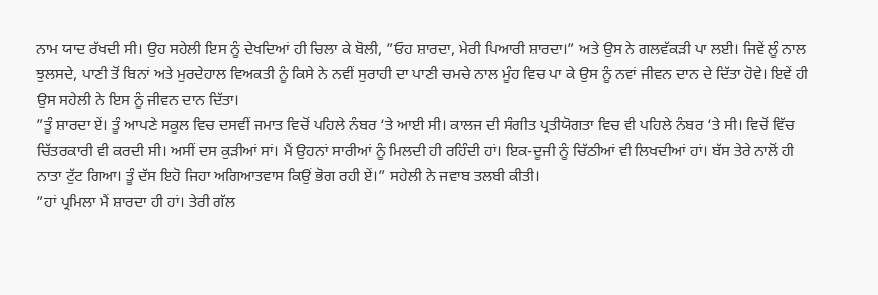ਨਾਮ ਯਾਦ ਰੱਖਦੀ ਸੀ। ਉਹ ਸਹੇਲੀ ਇਸ ਨੂੰ ਦੇਖਦਿਆਂ ਹੀ ਚਿਲਾ ਕੇ ਬੋਲੀ, ”ਓਹ ਸ਼ਾਰਦਾ, ਮੇਰੀ ਪਿਆਰੀ ਸ਼ਾਰਦਾ।” ਅਤੇ ਉਸ ਨੇ ਗਲਵੱਕੜੀ ਪਾ ਲਈ। ਜਿਵੇਂ ਲੂੰ ਨਾਲ ਝੁਲਸਦੇ, ਪਾਣੀ ਤੋਂ ਬਿਨਾਂ ਅਤੇ ਮੁਰਦੇਹਾਲ ਵਿਅਕਤੀ ਨੂੰ ਕਿਸੇ ਨੇ ਨਵੀਂ ਸੁਰਾਹੀ ਦਾ ਪਾਣੀ ਚਮਚੇ ਨਾਲ ਮੂੰਹ ਵਿਚ ਪਾ ਕੇ ਉਸ ਨੂੰ ਨਵਾਂ ਜੀਵਨ ਦਾਨ ਦੇ ਦਿੱਤਾ ਹੋਵੇ। ਇਵੇਂ ਹੀ ਉਸ ਸਹੇਲੀ ਨੇ ਇਸ ਨੂੰ ਜੀਵਨ ਦਾਨ ਦਿੱਤਾ।
”ਤੂੰ ਸ਼ਾਰਦਾ ਏਂ। ਤੂੰ ਆਪਣੇ ਸਕੂਲ ਵਿਚ ਦਸਵੀਂ ਜਮਾਤ ਵਿਚੋਂ ਪਹਿਲੇ ਨੰਬਰ ‘ਤੇ ਆਈ ਸੀ। ਕਾਲਜ ਦੀ ਸੰਗੀਤ ਪ੍ਰਤੀਯੋਗਤਾ ਵਿਚ ਵੀ ਪਹਿਲੇ ਨੰਬਰ ‘ਤੇ ਸੀ। ਵਿਚੋਂ ਵਿੱਚ ਚਿੱਤਰਕਾਰੀ ਵੀ ਕਰਦੀ ਸੀ। ਅਸੀਂ ਦਸ ਕੁੜੀਆਂ ਸਾਂ। ਮੈਂ ਉਹਨਾਂ ਸਾਰੀਆਂ ਨੂੰ ਮਿਲਦੀ ਹੀ ਰਹਿੰਦੀ ਹਾਂ। ਇਕ-ਦੂਜੀ ਨੂੰ ਚਿੱਠੀਆਂ ਵੀ ਲਿਖਦੀਆਂ ਹਾਂ। ਬੱਸ ਤੇਰੇ ਨਾਲੋਂ ਹੀ ਨਾਤਾ ਟੁੱਟ ਗਿਆ। ਤੂੰ ਦੱਸ ਇਹੋ ਜਿਹਾ ਅਗਿਆਤਵਾਸ ਕਿਉਂ ਭੋਗ ਰਹੀ ਏਂ।” ਸਹੇਲੀ ਨੇ ਜਵਾਬ ਤਲਬੀ ਕੀਤੀ।
”ਹਾਂ ਪ੍ਰਮਿਲਾ ਮੈਂ ਸ਼ਾਰਦਾ ਹੀ ਹਾਂ। ਤੇਰੀ ਗੱਲ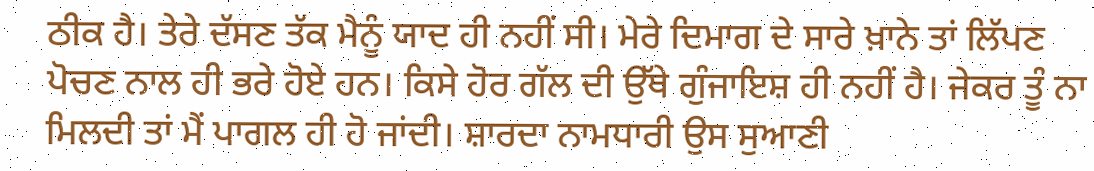ਠੀਕ ਹੈ। ਤੇਰੇ ਦੱਸਣ ਤੱਕ ਮੈਨੂੰ ਯਾਦ ਹੀ ਨਹੀਂ ਸੀ। ਮੇਰੇ ਦਿਮਾਗ ਦੇ ਸਾਰੇ ਖ਼ਾਨੇ ਤਾਂ ਲਿੱਪਣ ਪੋਚਣ ਨਾਲ ਹੀ ਭਰੇ ਹੋਏ ਹਨ। ਕਿਸੇ ਹੋਰ ਗੱਲ ਦੀ ਉੱਥੇ ਗੁੰਜਾਇਸ਼ ਹੀ ਨਹੀਂ ਹੈ। ਜੇਕਰ ਤੂੰ ਨਾ ਮਿਲਦੀ ਤਾਂ ਮੈਂ ਪਾਗਲ ਹੀ ਹੋ ਜਾਂਦੀ। ਸ਼ਾਰਦਾ ਨਾਮਧਾਰੀ ਉਸ ਸੁਆਣੀ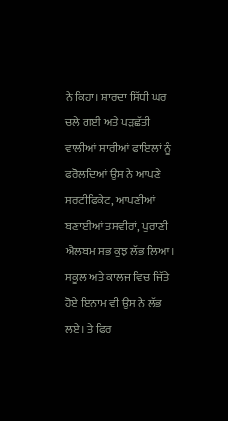ਨੇ ਕਿਹਾ। ਸ਼ਾਰਦਾ ਸਿੱਧੀ ਘਰ ਚਲੇ ਗਈ ਅਤੇ ਪੜਛੱਤੀ ਵਾਲੀਆਂ ਸਾਰੀਆਂ ਫਾਇਲਾਂ ਨੂੰ ਫਰੋਲਦਿਆਂ ਉਸ ਨੇ ਆਪਣੇ ਸਰਟੀਫਿਕੇਟ, ਆਪਣੀਆਂ ਬਣਾਈਆਂ ਤਸਵੀਰਾਂ, ਪੁਰਾਣੀ ਐਲਬਮ ਸਭ ਕੁਝ ਲੱਭ ਲਿਆ। ਸਕੂਲ ਅਤੇ ਕਾਲਜ ਵਿਚ ਜਿੱਤੇ ਹੋਏ ਇਨਾਮ ਵੀ ਉਸ ਨੇ ਲੱਭ ਲਏ। ਤੇ ਫਿਰ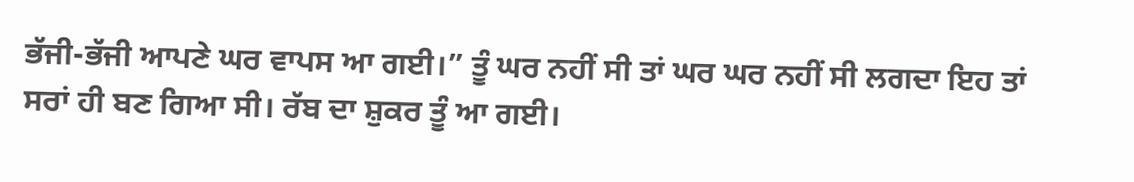ਭੱਜੀ-ਭੱਜੀ ਆਪਣੇ ਘਰ ਵਾਪਸ ਆ ਗਈ।” ਤੂੰ ਘਰ ਨਹੀਂ ਸੀ ਤਾਂ ਘਰ ਘਰ ਨਹੀਂ ਸੀ ਲਗਦਾ ਇਹ ਤਾਂ ਸਰਾਂ ਹੀ ਬਣ ਗਿਆ ਸੀ। ਰੱਬ ਦਾ ਸ਼ੁਕਰ ਤੂੰ ਆ ਗਈ।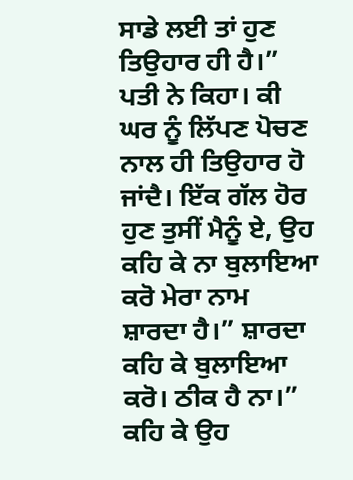ਸਾਡੇ ਲਈ ਤਾਂ ਹੁਣ ਤਿਉਹਾਰ ਹੀ ਹੈ।” ਪਤੀ ਨੇ ਕਿਹਾ। ਕੀ ਘਰ ਨੂੰ ਲਿੱਪਣ ਪੋਚਣ ਨਾਲ ਹੀ ਤਿਉਹਾਰ ਹੋ ਜਾਂਦੈ। ਇੱਕ ਗੱਲ ਹੋਰ ਹੁਣ ਤੁਸੀਂ ਮੈਨੂੰ ਏ, ਉਹ ਕਹਿ ਕੇ ਨਾ ਬੁਲਾਇਆ ਕਰੋ ਮੇਰਾ ਨਾਮ ਸ਼ਾਰਦਾ ਹੈ।” ਸ਼ਾਰਦਾ ਕਹਿ ਕੇ ਬੁਲਾਇਆ ਕਰੋ। ਠੀਕ ਹੈ ਨਾ।” ਕਹਿ ਕੇ ਉਹ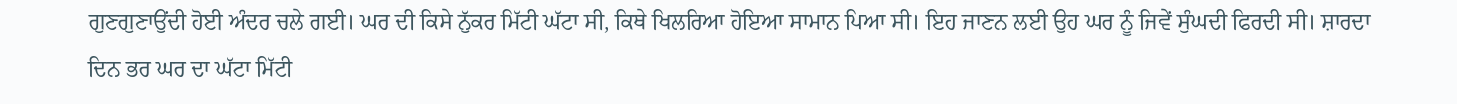ਗੁਣਗੁਣਾਉਂਦੀ ਹੋਈ ਅੰਦਰ ਚਲੇ ਗਈ। ਘਰ ਦੀ ਕਿਸੇ ਨੁੱਕਰ ਮਿੱਟੀ ਘੱਟਾ ਸੀ, ਕਿਥੇ ਖਿਲਰਿਆ ਹੋਇਆ ਸਾਮਾਨ ਪਿਆ ਸੀ। ਇਹ ਜਾਣਨ ਲਈ ਉਹ ਘਰ ਨੂੰ ਜਿਵੇਂ ਸੁੰਘਦੀ ਫਿਰਦੀ ਸੀ। ਸ਼ਾਰਦਾ ਦਿਨ ਭਰ ਘਰ ਦਾ ਘੱਟਾ ਮਿੱਟੀ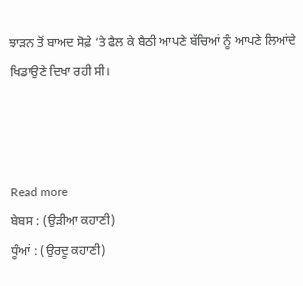ਝਾੜਨ ਤੋਂ ਬਾਅਦ ਸੋਫ਼ੇ ‘ਤੇ ਫੈਲ ਕੇ ਬੈਠੀ ਆਪਣੇ ਬੱਚਿਆਂ ਨੂੰ ਆਪਣੇ ਲਿਆਂਦੇ ਖਿਡਾਉਣੇ ਦਿਖਾ ਰਹੀ ਸੀ।



Read more
ਬੇਬਸ : (ਉੜੀਆ ਕਹਾਣੀ)
ਧੂੰਆਂ : (ਉਰਦੂ ਕਹਾਣੀ)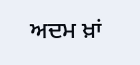ਅਦਮ ਖ਼ਾਂ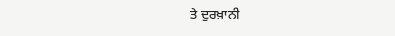ਤੇ ਦੁਰਖ਼ਾਨੀ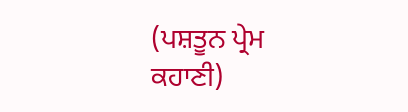(ਪਸ਼ਤੂਨ ਪ੍ਰੇਮ ਕਹਾਣੀ)